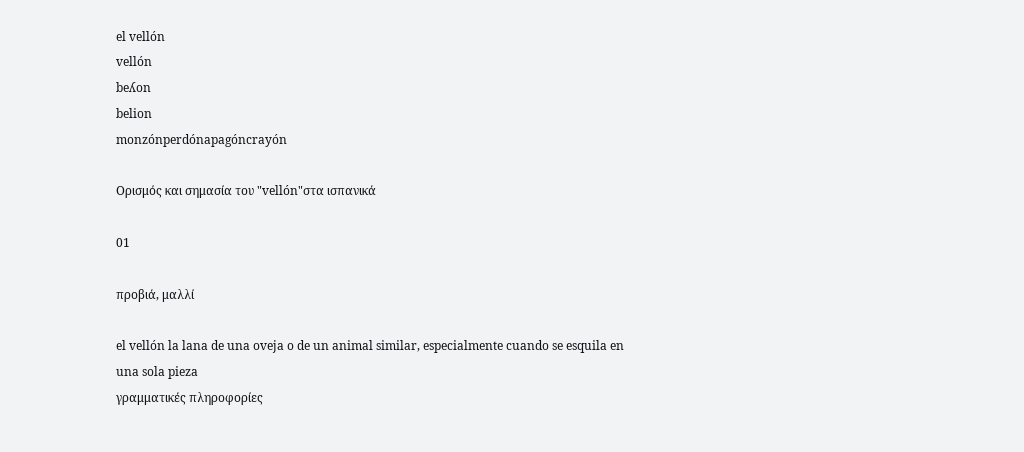el vellón
vellón
beʎon
belion
monzónperdónapagóncrayón

Ορισμός και σημασία του "vellón"στα ισπανικά

01

προβιά, μαλλί

el vellón la lana de una oveja o de un animal similar, especialmente cuando se esquila en una sola pieza
γραμματικές πληροφορίες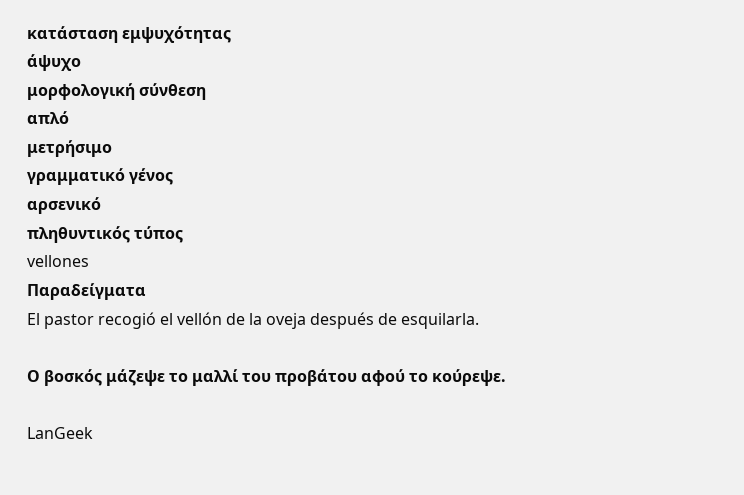κατάσταση εμψυχότητας
άψυχο
μορφολογική σύνθεση
απλό
μετρήσιμο
γραμματικό γένος
αρσενικό
πληθυντικός τύπος
vellones
Παραδείγματα
El pastor recogió el vellón de la oveja después de esquilarla.

Ο βοσκός μάζεψε το μαλλί του προβάτου αφού το κούρεψε.

LanGeek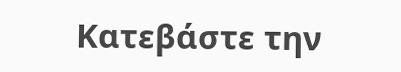Κατεβάστε την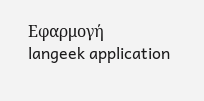Εφαρμογή
langeek application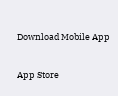Download Mobile App

App Store